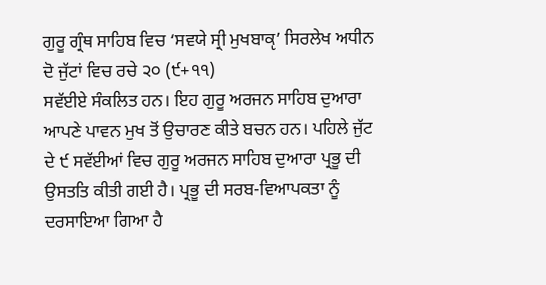ਗੁਰੂ ਗ੍ਰੰਥ ਸਾਹਿਬ ਵਿਚ ‘ਸਵਯੇ ਸ੍ਰੀ ਮੁਖਬਾਕੵ’ ਸਿਰਲੇਖ ਅਧੀਨ ਦੋ ਜੁੱਟਾਂ ਵਿਚ ਰਚੇ ੨੦ (੯+੧੧)
ਸਵੱਈਏ ਸੰਕਲਿਤ ਹਨ। ਇਹ ਗੁਰੂ ਅਰਜਨ ਸਾਹਿਬ ਦੁਆਰਾ ਆਪਣੇ ਪਾਵਨ ਮੁਖ ਤੋਂ ਉਚਾਰਣ ਕੀਤੇ ਬਚਨ ਹਨ। ਪਹਿਲੇ ਜੁੱਟ ਦੇ ੯ ਸਵੱਈਆਂ ਵਿਚ ਗੁਰੂ ਅਰਜਨ ਸਾਹਿਬ ਦੁਆਰਾ ਪ੍ਰਭੂ ਦੀ ਉਸਤਤਿ ਕੀਤੀ ਗਈ ਹੈ। ਪ੍ਰਭੂ ਦੀ ਸਰਬ-ਵਿਆਪਕਤਾ ਨੂੰ ਦਰਸਾਇਆ ਗਿਆ ਹੈ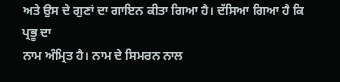ਅਤੇ ਉਸ ਦੇ ਗੁਣਾਂ ਦਾ ਗਾਇਨ ਕੀਤਾ ਗਿਆ ਹੈ। ਦੱਸਿਆ ਗਿਆ ਹੈ ਕਿ ਪ੍ਰਭੂ ਦਾ
ਨਾਮ ਅੰਮ੍ਰਿਤ ਹੈ। ਨਾਮ ਦੇ ਸਿਮਰਨ ਨਾਲ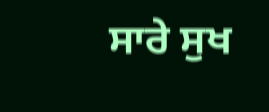ਸਾਰੇ ਸੁਖ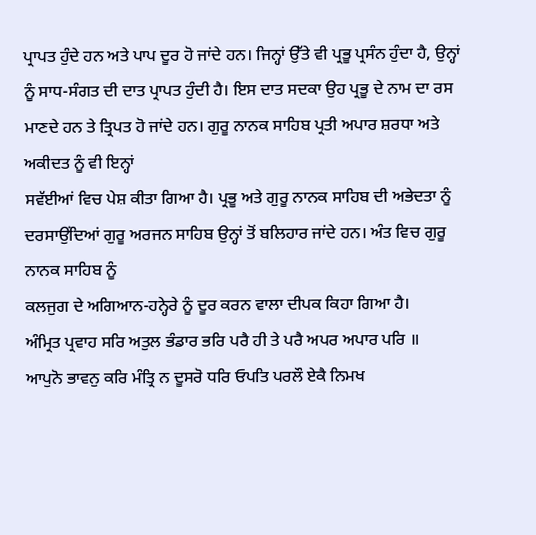ਪ੍ਰਾਪਤ ਹੁੰਦੇ ਹਨ ਅਤੇ ਪਾਪ ਦੂਰ ਹੋ ਜਾਂਦੇ ਹਨ। ਜਿਨ੍ਹਾਂ ਉੱਤੇ ਵੀ ਪ੍ਰਭੂ ਪ੍ਰਸੰਨ ਹੁੰਦਾ ਹੈ, ਉਨ੍ਹਾਂ ਨੂੰ ਸਾਧ-ਸੰਗਤ ਦੀ ਦਾਤ ਪ੍ਰਾਪਤ ਹੁੰਦੀ ਹੈ। ਇਸ ਦਾਤ ਸਦਕਾ ਉਹ ਪ੍ਰਭੂ ਦੇ ਨਾਮ ਦਾ ਰਸ ਮਾਣਦੇ ਹਨ ਤੇ ਤ੍ਰਿਪਤ ਹੋ ਜਾਂਦੇ ਹਨ। ਗੁਰੂ ਨਾਨਕ ਸਾਹਿਬ ਪ੍ਰਤੀ ਅਪਾਰ ਸ਼ਰਧਾ ਅਤੇ ਅਕੀਦਤ ਨੂੰ ਵੀ ਇਨ੍ਹਾਂ
ਸਵੱਈਆਂ ਵਿਚ ਪੇਸ਼ ਕੀਤਾ ਗਿਆ ਹੈ। ਪ੍ਰਭੂ ਅਤੇ ਗੁਰੂ ਨਾਨਕ ਸਾਹਿਬ ਦੀ ਅਭੇਦਤਾ ਨੂੰ ਦਰਸਾਉਂਦਿਆਂ ਗੁਰੂ ਅਰਜਨ ਸਾਹਿਬ ਉਨ੍ਹਾਂ ਤੋਂ ਬਲਿਹਾਰ ਜਾਂਦੇ ਹਨ। ਅੰਤ ਵਿਚ ਗੁਰੂ ਨਾਨਕ ਸਾਹਿਬ ਨੂੰ
ਕਲਜੁਗ ਦੇ ਅਗਿਆਨ-ਹਨ੍ਹੇਰੇ ਨੂੰ ਦੂਰ ਕਰਨ ਵਾਲਾ ਦੀਪਕ ਕਿਹਾ ਗਿਆ ਹੈ।
ਅੰਮ੍ਰਿਤ ਪ੍ਰਵਾਹ ਸਰਿ ਅਤੁਲ ਭੰਡਾਰ ਭਰਿ ਪਰੈ ਹੀ ਤੇ ਪਰੈ ਅਪਰ ਅਪਾਰ ਪਰਿ ॥
ਆਪੁਨੋ ਭਾਵਨੁ ਕਰਿ ਮੰਤ੍ਰਿ ਨ ਦੂਸਰੋ ਧਰਿ ਓਪਤਿ ਪਰਲੌ ਏਕੈ ਨਿਮਖ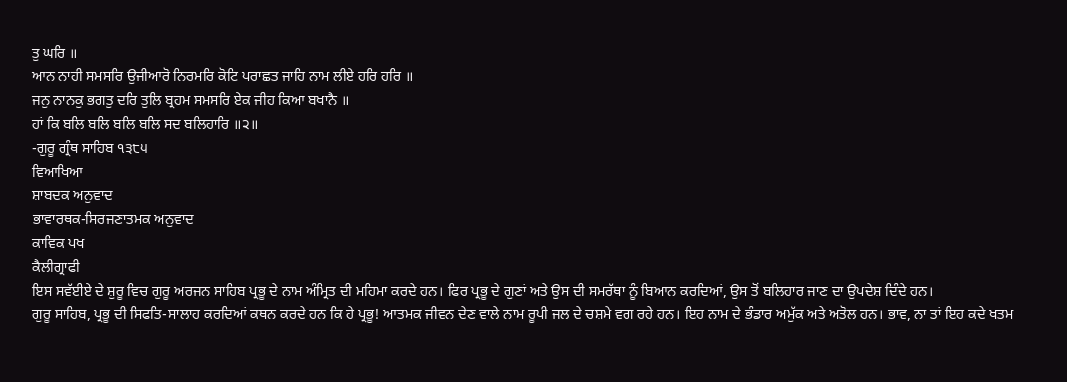ਤੁ ਘਰਿ ॥
ਆਨ ਨਾਹੀ ਸਮਸਰਿ ਉਜੀਆਰੋ ਨਿਰਮਰਿ ਕੋਟਿ ਪਰਾਛਤ ਜਾਹਿ ਨਾਮ ਲੀਏ ਹਰਿ ਹਰਿ ॥
ਜਨੁ ਨਾਨਕੁ ਭਗਤੁ ਦਰਿ ਤੁਲਿ ਬ੍ਰਹਮ ਸਮਸਰਿ ਏਕ ਜੀਹ ਕਿਆ ਬਖਾਨੈ ॥
ਹਾਂ ਕਿ ਬਲਿ ਬਲਿ ਬਲਿ ਬਲਿ ਸਦ ਬਲਿਹਾਰਿ ॥੨॥
-ਗੁਰੂ ਗ੍ਰੰਥ ਸਾਹਿਬ ੧੩੮੫
ਵਿਆਖਿਆ
ਸ਼ਾਬਦਕ ਅਨੁਵਾਦ
ਭਾਵਾਰਥਕ-ਸਿਰਜਣਾਤਮਕ ਅਨੁਵਾਦ
ਕਾਵਿਕ ਪਖ
ਕੈਲੀਗ੍ਰਾਫੀ
ਇਸ ਸਵੱਈਏ ਦੇ ਸ਼ੁਰੂ ਵਿਚ ਗੁਰੂ ਅਰਜਨ ਸਾਹਿਬ ਪ੍ਰਭੂ ਦੇ ਨਾਮ ਅੰਮ੍ਰਿਤ ਦੀ ਮਹਿਮਾ ਕਰਦੇ ਹਨ। ਫਿਰ ਪ੍ਰਭੂ ਦੇ ਗੁਣਾਂ ਅਤੇ ਉਸ ਦੀ ਸਮਰੱਥਾ ਨੂੰ ਬਿਆਨ ਕਰਦਿਆਂ, ਉਸ ਤੋਂ ਬਲਿਹਾਰ ਜਾਣ ਦਾ ਉਪਦੇਸ਼ ਦਿੰਦੇ ਹਨ।
ਗੁਰੂ ਸਾਹਿਬ, ਪ੍ਰਭੂ ਦੀ ਸਿਫਤਿ-ਸਾਲਾਹ ਕਰਦਿਆਂ ਕਥਨ ਕਰਦੇ ਹਨ ਕਿ ਹੇ ਪ੍ਰਭੂ! ਆਤਮਕ ਜੀਵਨ ਦੇਣ ਵਾਲੇ ਨਾਮ ਰੂਪੀ ਜਲ ਦੇ ਚਸ਼ਮੇ ਵਗ ਰਹੇ ਹਨ। ਇਹ ਨਾਮ ਦੇ ਭੰਡਾਰ ਅਮੁੱਕ ਅਤੇ ਅਤੋਲ ਹਨ। ਭਾਵ, ਨਾ ਤਾਂ ਇਹ ਕਦੇ ਖਤਮ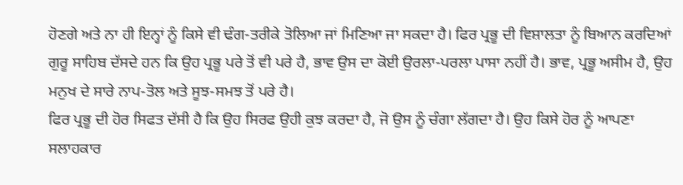ਹੋਣਗੇ ਅਤੇ ਨਾ ਹੀ ਇਨ੍ਹਾਂ ਨੂੰ ਕਿਸੇ ਵੀ ਢੰਗ-ਤਰੀਕੇ ਤੋਲਿਆ ਜਾਂ ਮਿਣਿਆ ਜਾ ਸਕਦਾ ਹੈ। ਫਿਰ ਪ੍ਰਭੂ ਦੀ ਵਿਸ਼ਾਲਤਾ ਨੂੰ ਬਿਆਨ ਕਰਦਿਆਂ ਗੁਰੂ ਸਾਹਿਬ ਦੱਸਦੇ ਹਨ ਕਿ ਉਹ ਪ੍ਰਭੂ ਪਰੇ ਤੋਂ ਵੀ ਪਰੇ ਹੈ, ਭਾਵ ਉਸ ਦਾ ਕੋਈ ਉਰਲਾ-ਪਰਲਾ ਪਾਸਾ ਨਹੀਂ ਹੈ। ਭਾਵ, ਪ੍ਰਭੂ ਅਸੀਮ ਹੈ, ਉਹ ਮਨੁਖ ਦੇ ਸਾਰੇ ਨਾਪ-ਤੋਲ ਅਤੇ ਸੂਝ-ਸਮਝ ਤੋਂ ਪਰੇ ਹੈ।
ਫਿਰ ਪ੍ਰਭੂ ਦੀ ਹੋਰ ਸਿਫਤ ਦੱਸੀ ਹੈ ਕਿ ਉਹ ਸਿਰਫ ਉਹੀ ਕੁਝ ਕਰਦਾ ਹੈ, ਜੋ ਉਸ ਨੂੰ ਚੰਗਾ ਲੱਗਦਾ ਹੈ। ਉਹ ਕਿਸੇ ਹੋਰ ਨੂੰ ਆਪਣਾ ਸਲਾਹਕਾਰ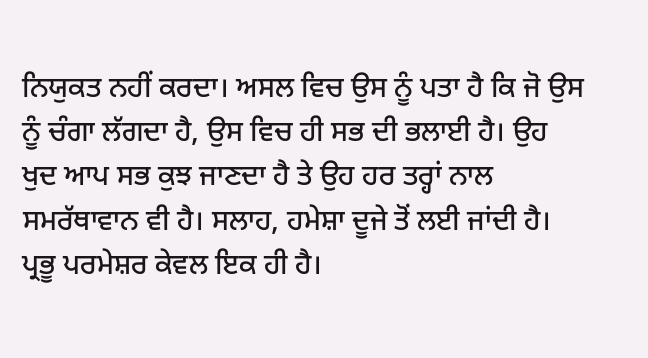ਨਿਯੁਕਤ ਨਹੀਂ ਕਰਦਾ। ਅਸਲ ਵਿਚ ਉਸ ਨੂੰ ਪਤਾ ਹੈ ਕਿ ਜੋ ਉਸ ਨੂੰ ਚੰਗਾ ਲੱਗਦਾ ਹੈ, ਉਸ ਵਿਚ ਹੀ ਸਭ ਦੀ ਭਲਾਈ ਹੈ। ਉਹ ਖੁਦ ਆਪ ਸਭ ਕੁਝ ਜਾਣਦਾ ਹੈ ਤੇ ਉਹ ਹਰ ਤਰ੍ਹਾਂ ਨਾਲ ਸਮਰੱਥਾਵਾਨ ਵੀ ਹੈ। ਸਲਾਹ, ਹਮੇਸ਼ਾ ਦੂਜੇ ਤੋਂ ਲਈ ਜਾਂਦੀ ਹੈ। ਪ੍ਰਭੂ ਪਰਮੇਸ਼ਰ ਕੇਵਲ ਇਕ ਹੀ ਹੈ।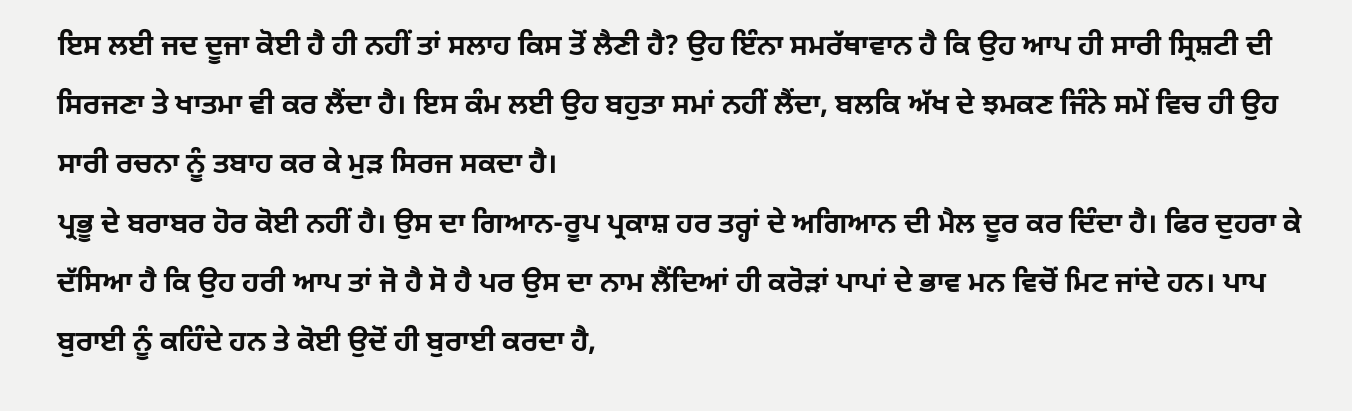ਇਸ ਲਈ ਜਦ ਦੂਜਾ ਕੋਈ ਹੈ ਹੀ ਨਹੀਂ ਤਾਂ ਸਲਾਹ ਕਿਸ ਤੋਂ ਲੈਣੀ ਹੈ? ਉਹ ਇੰਨਾ ਸਮਰੱਥਾਵਾਨ ਹੈ ਕਿ ਉਹ ਆਪ ਹੀ ਸਾਰੀ ਸ੍ਰਿਸ਼ਟੀ ਦੀ ਸਿਰਜਣਾ ਤੇ ਖਾਤਮਾ ਵੀ ਕਰ ਲੈਂਦਾ ਹੈ। ਇਸ ਕੰਮ ਲਈ ਉਹ ਬਹੁਤਾ ਸਮਾਂ ਨਹੀਂ ਲੈਂਦਾ, ਬਲਕਿ ਅੱਖ ਦੇ ਝਮਕਣ ਜਿੰਨੇ ਸਮੇਂ ਵਿਚ ਹੀ ਉਹ ਸਾਰੀ ਰਚਨਾ ਨੂੰ ਤਬਾਹ ਕਰ ਕੇ ਮੁੜ ਸਿਰਜ ਸਕਦਾ ਹੈ।
ਪ੍ਰਭੂ ਦੇ ਬਰਾਬਰ ਹੋਰ ਕੋਈ ਨਹੀਂ ਹੈ। ਉਸ ਦਾ ਗਿਆਨ-ਰੂਪ ਪ੍ਰਕਾਸ਼ ਹਰ ਤਰ੍ਹਾਂ ਦੇ ਅਗਿਆਨ ਦੀ ਮੈਲ ਦੂਰ ਕਰ ਦਿੰਦਾ ਹੈ। ਫਿਰ ਦੁਹਰਾ ਕੇ ਦੱਸਿਆ ਹੈ ਕਿ ਉਹ ਹਰੀ ਆਪ ਤਾਂ ਜੋ ਹੈ ਸੋ ਹੈ ਪਰ ਉਸ ਦਾ ਨਾਮ ਲੈਂਦਿਆਂ ਹੀ ਕਰੋੜਾਂ ਪਾਪਾਂ ਦੇ ਭਾਵ ਮਨ ਵਿਚੋਂ ਮਿਟ ਜਾਂਦੇ ਹਨ। ਪਾਪ ਬੁਰਾਈ ਨੂੰ ਕਹਿੰਦੇ ਹਨ ਤੇ ਕੋਈ ਉਦੋਂ ਹੀ ਬੁਰਾਈ ਕਰਦਾ ਹੈ,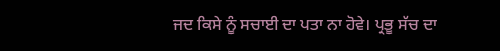ਜਦ ਕਿਸੇ ਨੂੰ ਸਚਾਈ ਦਾ ਪਤਾ ਨਾ ਹੋਵੇ। ਪ੍ਰਭੂ ਸੱਚ ਦਾ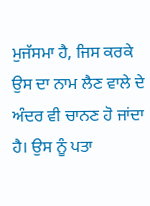ਮੁਜੱਸਮਾ ਹੈ, ਜਿਸ ਕਰਕੇ ਉਸ ਦਾ ਨਾਮ ਲੈਣ ਵਾਲੇ ਦੇ ਅੰਦਰ ਵੀ ਚਾਨਣ ਹੋ ਜਾਂਦਾ ਹੈ। ਉਸ ਨੂੰ ਪਤਾ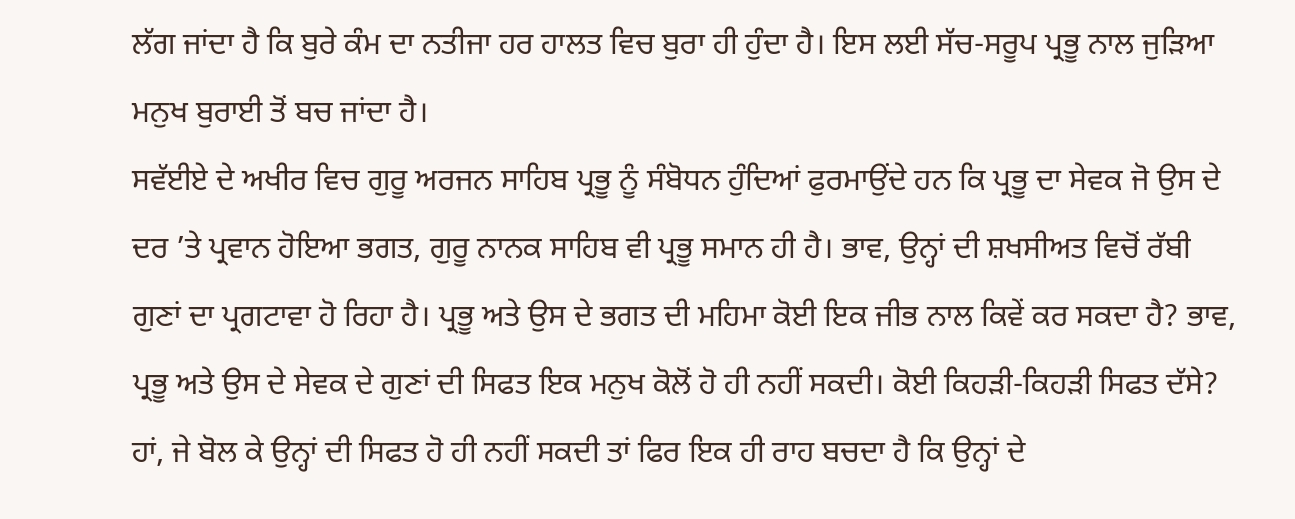ਲੱਗ ਜਾਂਦਾ ਹੈ ਕਿ ਬੁਰੇ ਕੰਮ ਦਾ ਨਤੀਜਾ ਹਰ ਹਾਲਤ ਵਿਚ ਬੁਰਾ ਹੀ ਹੁੰਦਾ ਹੈ। ਇਸ ਲਈ ਸੱਚ-ਸਰੂਪ ਪ੍ਰਭੂ ਨਾਲ ਜੁੜਿਆ ਮਨੁਖ ਬੁਰਾਈ ਤੋਂ ਬਚ ਜਾਂਦਾ ਹੈ।
ਸਵੱਈਏ ਦੇ ਅਖੀਰ ਵਿਚ ਗੁਰੂ ਅਰਜਨ ਸਾਹਿਬ ਪ੍ਰਭੂ ਨੂੰ ਸੰਬੋਧਨ ਹੁੰਦਿਆਂ ਫੁਰਮਾਉਂਦੇ ਹਨ ਕਿ ਪ੍ਰਭੂ ਦਾ ਸੇਵਕ ਜੋ ਉਸ ਦੇ ਦਰ ’ਤੇ ਪ੍ਰਵਾਨ ਹੋਇਆ ਭਗਤ, ਗੁਰੂ ਨਾਨਕ ਸਾਹਿਬ ਵੀ ਪ੍ਰਭੂ ਸਮਾਨ ਹੀ ਹੈ। ਭਾਵ, ਉਨ੍ਹਾਂ ਦੀ ਸ਼ਖਸੀਅਤ ਵਿਚੋਂ ਰੱਬੀ ਗੁਣਾਂ ਦਾ ਪ੍ਰਗਟਾਵਾ ਹੋ ਰਿਹਾ ਹੈ। ਪ੍ਰਭੂ ਅਤੇ ਉਸ ਦੇ ਭਗਤ ਦੀ ਮਹਿਮਾ ਕੋਈ ਇਕ ਜੀਭ ਨਾਲ ਕਿਵੇਂ ਕਰ ਸਕਦਾ ਹੈ? ਭਾਵ, ਪ੍ਰਭੂ ਅਤੇ ਉਸ ਦੇ ਸੇਵਕ ਦੇ ਗੁਣਾਂ ਦੀ ਸਿਫਤ ਇਕ ਮਨੁਖ ਕੋਲੋਂ ਹੋ ਹੀ ਨਹੀਂ ਸਕਦੀ। ਕੋਈ ਕਿਹੜੀ-ਕਿਹੜੀ ਸਿਫਤ ਦੱਸੇ?
ਹਾਂ, ਜੇ ਬੋਲ ਕੇ ਉਨ੍ਹਾਂ ਦੀ ਸਿਫਤ ਹੋ ਹੀ ਨਹੀਂ ਸਕਦੀ ਤਾਂ ਫਿਰ ਇਕ ਹੀ ਰਾਹ ਬਚਦਾ ਹੈ ਕਿ ਉਨ੍ਹਾਂ ਦੇ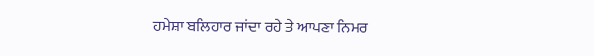ਹਮੇਸ਼ਾ ਬਲਿਹਾਰ ਜਾਂਦਾ ਰਹੇ ਤੇ ਆਪਣਾ ਨਿਮਰ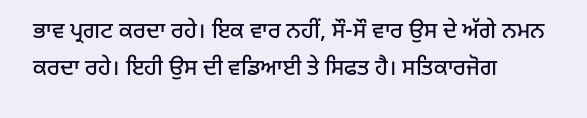ਭਾਵ ਪ੍ਰਗਟ ਕਰਦਾ ਰਹੇ। ਇਕ ਵਾਰ ਨਹੀਂ, ਸੌ-ਸੌ ਵਾਰ ਉਸ ਦੇ ਅੱਗੇ ਨਮਨ ਕਰਦਾ ਰਹੇ। ਇਹੀ ਉਸ ਦੀ ਵਡਿਆਈ ਤੇ ਸਿਫਤ ਹੈ। ਸਤਿਕਾਰਜੋਗ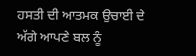ਹਸਤੀ ਦੀ ਆਤਮਕ ਉਚਾਈ ਦੇ ਅੱਗੇ ਆਪਣੇ ਬਲ ਨੂੰ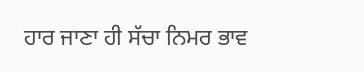ਹਾਰ ਜਾਣਾ ਹੀ ਸੱਚਾ ਨਿਮਰ ਭਾਵ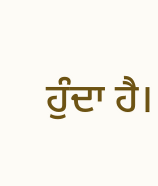ਹੁੰਦਾ ਹੈ।